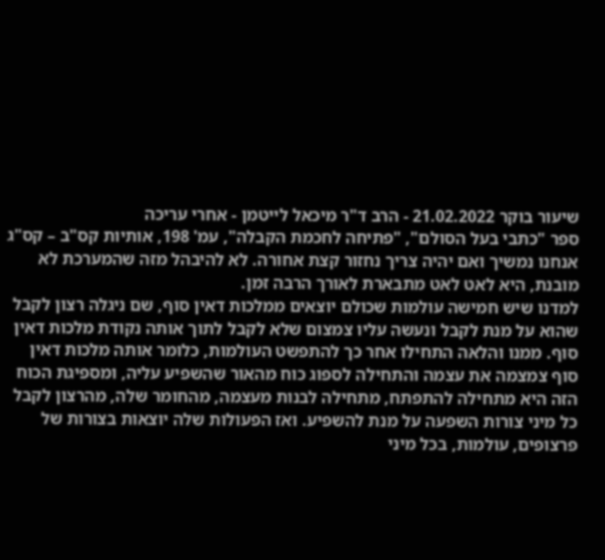שיעור בוקר 21.02.2022 - הרב ד"ר מיכאל לייטמן - אחרי עריכה
ספר "כתבי בעל הסולם", "פתיחה לחכמת הקבלה", עמ' 198, אותיות קס"ב – קס"ג
אנחנו נמשיך ואם יהיה צריך נחזור קצת אחורה. לא להיבהל מזה שהמערכת לא מובנת, היא לאט לאט מתבארת לאורך הרבה זמן.
למדנו שיש חמישה עולמות שכולם יוצאים ממלכות דאין סוף, שם ניגלה רצון לקבל שהוא על מנת לקבל ונעשה עליו צמצום שלא לקבל לתוך אותה נקודת מלכות דאין סוף. ממנו והלאה התחילו אחר כך להתפשט העולמות, כלומר אותה מלכות דאין סוף צמצמה את עצמה והתחילה לספוג כוח מהאור שהשפיע עליה, ומספיגת הכוח הזה היא מתחילה להתפתח, מתחילה לבנות מעצמה, מהחומר שלה, מהרצון לקבל כל מיני צורות השפעה על מנת להשפיע. ואז הפעולות שלה יוצאות בצורות של פרצופים, עולמות, בכל מיני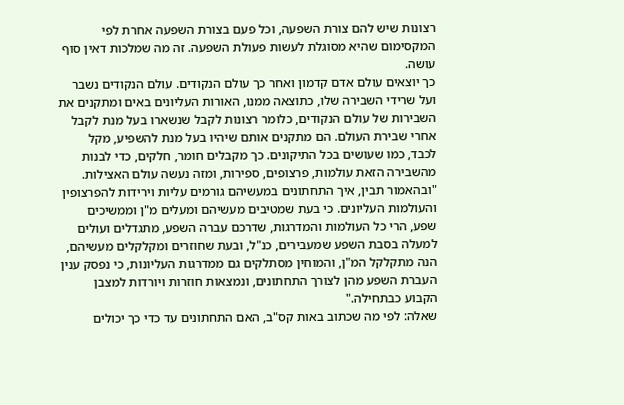רצונות שיש להם צורת השפעה, וכל פעם בצורת השפעה אחרת לפי המקסימום שהיא מסוגלת לעשות פעולת השפעה. זה מה שמלכות דאין סוף עושה.
כך יוצאים עולם אדם קדמון ואחר כך עולם הנקודים. עולם הנקודים נשבר ועל שרידי השבירה שלו, כתוצאה ממנו, האורות העליונים באים ומתקנים את השבירות של עולם הנקודים, כלומר רצונות לקבל שנשארו בעל מנת לקבל אחרי שבירת העולם. הם מתקנים אותם שיהיו בעל מנת להשפיע, מקל לכבד, כמו שעושים בכל התיקונים. כך מקבלים חומר, חלקים, כדי לבנות מהשבירה הזאת עולמות, פרצופים, ספירות, ומזה נעשה עולם האצילות.
"ובהאמור תבין, איך התחתונים במעשיהם גורמים עליות וירידות להפרצופין והעולמות העליונים. כי בעת שמטיבים מעשיהם ומעלים מ"ן וממשיכים שפע, הרי כל העולמות והמדרגות, שדרכם עברה השפע, מתגדלים ועולים למעלה בסבת השפע שמעבירים, כנ"ל, ובעת שחוזרים ומקלקלים מעשיהם, הנה מתקלקל המ"ן, והמוחין מסתלקים גם ממדרגות העליונות, כי נפסק ענין העברת השפע מהן לצורך התחתונים, ונמצאות חוזרות ויורדות למצבן הקבוע כבתחילה."
שאלה: לפי מה שכתוב באות קס"ב, האם התחתונים עד כדי כך יכולים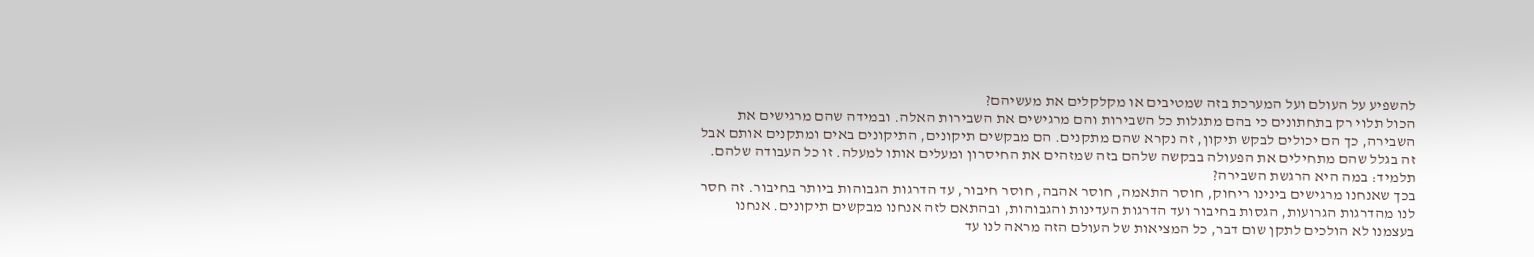להשפיע על העולם ועל המערכת בזה שמטיבים או מקלקלים את מעשיהם?
הכול תלוי רק בתחתונים כי בהם מתגלות כל השבירות והם מרגישים את השבירות האלה. ובמידה שהם מרגישים את השבירה, כך הם יכולים לבקש תיקון, זה נקרא שהם מתקנים. הם מבקשים תיקונים, התיקונים באים ומתקנים אותם אבל זה בגלל שהם מתחילים את הפעולה בבקשה שלהם בזה שמזהים את החיסרון ומעלים אותו למעלה. זו כל העבודה שלהם.
תלמיד: במה היא הרגשת השבירה?
בכך שאנחנו מרגישים בינינו ריחוק, חוסר התאמה, חוסר אהבה, חוסר חיבור, עד הדרגות הגבוהות ביותר בחיבור. זה חסר לנו מהדרגות הגרועות, הגסות בחיבור ועד הדרגות העדינות והגבוהות, ובהתאם לזה אנחנו מבקשים תיקונים. אנחנו בעצמנו לא הולכים לתקן שום דבר, כל המציאות של העולם הזה מראה לנו עד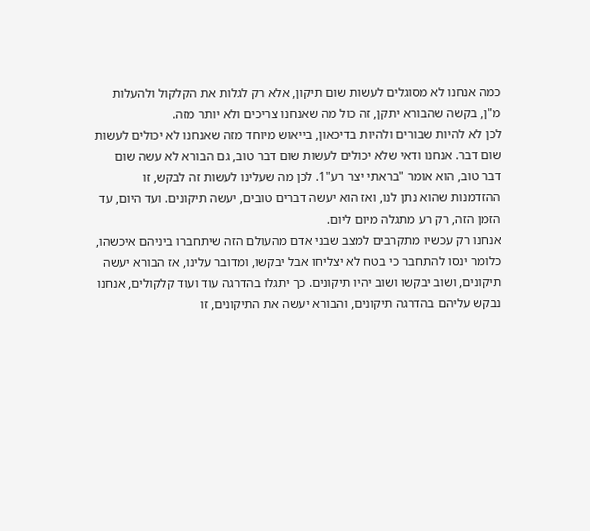כמה אנחנו לא מסוגלים לעשות שום תיקון, אלא רק לגלות את הקלקול ולהעלות מ"ן, בקשה שהבורא יתקן, זה כול מה שאנחנו צריכים ולא יותר מזה.
לכן לא להיות שבורים ולהיות בדיכאון, בייאוש מיוחד מזה שאנחנו לא יכולים לעשות שום דבר. אנחנו ודאי שלא יכולים לעשות שום דבר טוב, גם הבורא לא עשה שום דבר טוב, הוא אומר "בראתי יצר רע"1. לכן מה שעלינו לעשות זה לבקש, זו ההזדמנות שהוא נתן לנו, ואז הוא יעשה דברים טובים, יעשה תיקונים. ועד היום, עד הזמן הזה, רק רע מתגלה מיום ליום.
אנחנו רק עכשיו מתקרבים למצב שבני אדם מהעולם הזה שיתחברו ביניהם איכשהו, כלומר ינסו להתחבר כי בטח לא יצליחו אבל יבקשו, ומדובר עלינו, אז הבורא יעשה תיקונים, ושוב יבקשו ושוב יהיו תיקונים. כך יתגלו בהדרגה עוד ועוד קלקולים, אנחנו נבקש עליהם בהדרגה תיקונים, והבורא יעשה את התיקונים, זו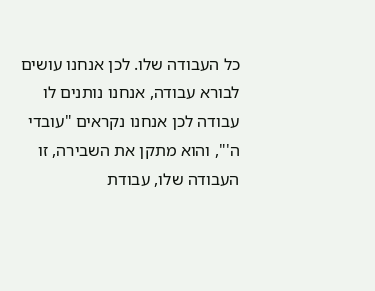כל העבודה שלו. לכן אנחנו עושים לבורא עבודה, אנחנו נותנים לו עבודה לכן אנחנו נקראים "עובדי ה'", והוא מתקן את השבירה, זו העבודה שלו, עבודת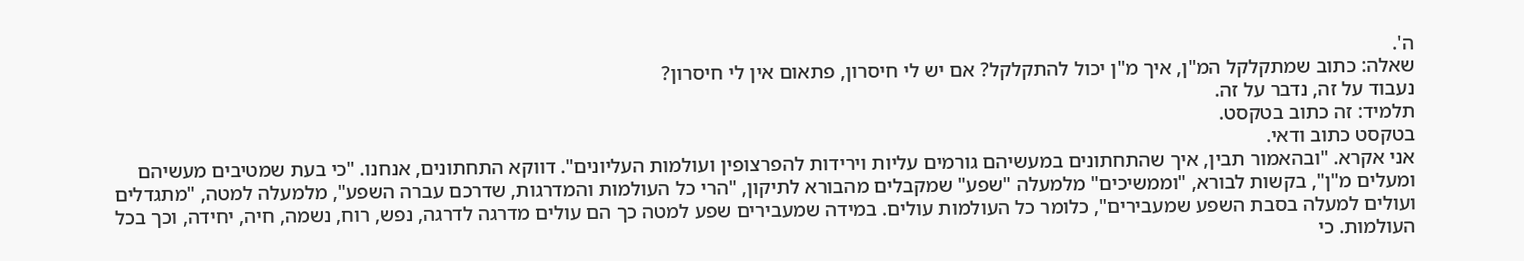ה'.
שאלה: כתוב שמתקלקל המ"ן, איך מ"ן יכול להתקלקל? אם יש לי חיסרון, פתאום אין לי חיסרון?
נעבוד על זה, נדבר על זה.
תלמיד: זה כתוב בטקסט.
בטקסט כתוב ודאי.
אני אקרא. "ובהאמור תבין, איך שהתחתונים במעשיהם גורמים עליות וירידות להפרצופין ועולמות העליונים". דווקא התחתונים, אנחנו. "כי בעת שמטיבים מעשיהם ומעלים מ"ן", בקשות לבורא, "וממשיכים" מלמעלה "שפע" שמקבלים מהבורא לתיקון, "הרי כל העולמות והמדרגות, שדרכם עברה השפע", מלמעלה למטה, "מתגדלים ועולים למעלה בסבת השפע שמעבירים", כלומר כל העולמות עולים. במידה שמעבירים שפע למטה כך הם עולים מדרגה לדרגה, נפש, רוח, נשמה, חיה, יחידה, וכך בכל העולמות. כי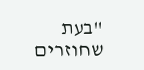"בעת שחוזרים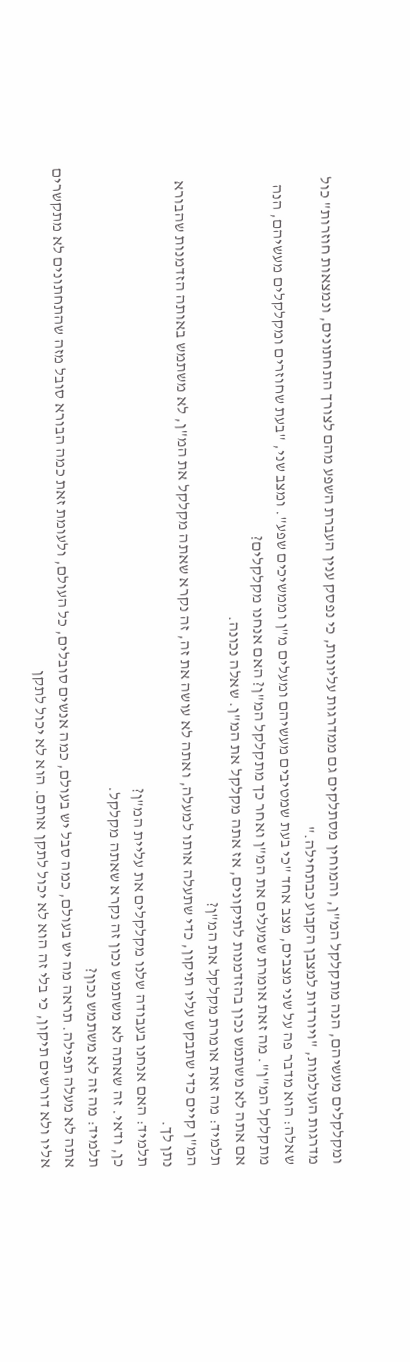ומקלקלים מעשיהם, הנה מתקלקל המ"ן, והמוחין מסתלקים גם ממדרגות עליונות, כי נפסק ענין העברת השפע מהם לצורך התחתונים, ונמצאות חוזרות" כול מדרגות העולמות, "ויורדות למצבן הקבוע כבתחילה."
שאלה: הוא מדבר פה על שני מצבים, מצב אחד "כי בעת שמטיבים מעשיהם ומעלים מ"ן וממשיכים שפע". ומצב שני, "בעת שחוזרים ומקלקלים מעשיהם, הנה מתקלקל המ"ן". מה זאת אומרת שמעלים את המ"ן ואחר כך מתקלקל המ"ן? האם אנחנו מקלקלים?
אם אתה לא משתמש נכון בהזדמנות לתיקונים, אז אתה מקלקל את המ"ן. שאלה נכונה.
תלמיד: מה זאת אומרת מקלקל את המ"ן?
המ"ן קיים כדי שתבקש עליו תיקון, כדי שתעלה אותו למעלה, ואתה לא עושה את זה, זה נקרא שאתה מקלקל את המ"ן, לא משתמש באותה הזדמנות שהבורא נתן לך.
תלמיד: האם אנחנו בעבודה שלנו מקלקלים את עליית המ"ן?
כן, ודאי. זה שאתה לא משתמש נכון זה נקרא שאתה מקלקל.
תלמיד: מה זה לא משתמש נכון?
אתה לא מעלה תפילה. תראה מה יש בעולם, כמה סבל יש בעולם, כמה אנשים סובלים, כל העולם, ולעומת זאת כמה הבורא סובל מזה שהתחתונים לא מתקשרים אליו ולא דורשים תיקון, כי בלי זה הוא לא יכול לתקן אותם. הוא לא יכול לתקן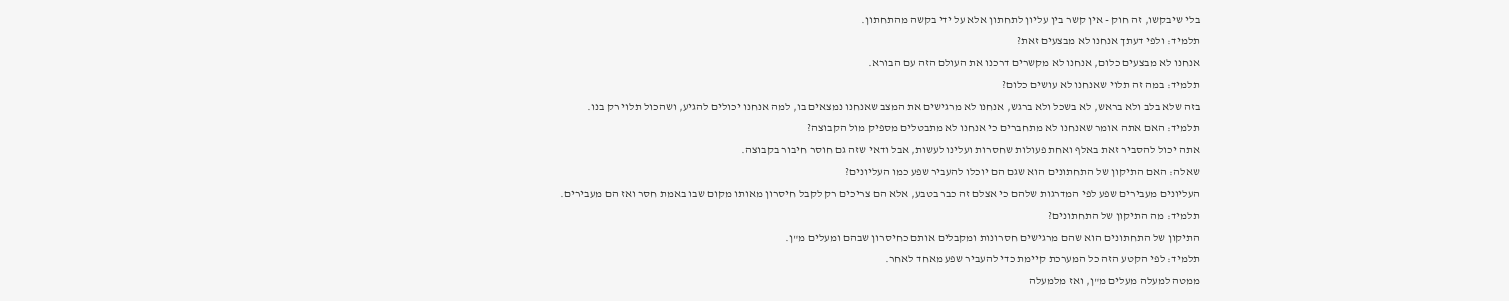בלי שיבקשו, זה חוק - אין קשר בין עליון לתחתון אלא על ידי בקשה מהתחתון.
תלמיד: ולפי דעתך אנחנו לא מבצעים זאת?
אנחנו לא מבצעים כלום, אנחנו לא מקשרים דרכנו את העולם הזה עם הבורא.
תלמיד: במה זה תלוי שאנחנו לא עושים כלום?
בזה שלא בלב ולא בראש, לא בשכל ולא ברגש, אנחנו לא מרגישים את המצב שאנחנו נמצאים בו, למה אנחנו יכולים להגיע, ושהכול תלוי רק בנו.
תלמיד: האם אתה אומר שאנחנו לא מתחברים כי אנחנו לא מתבטלים מספיק מול הקבוצה?
אתה יכול להסביר זאת באלף ואחת פעולות שחסרות ועלינו לעשות, אבל ודאי שזה גם חוסר חיבור בקבוצה.
שאלה: האם התיקון של התחתונים הוא שגם הם יוכלו להעביר שפע כמו העליונים?
העליונים מעבירים שפע לפי המדרגות שלהם כי אצלם זה כבר בטבע, אלא הם צריכים רק לקבל חיסרון מאותו מקום שבו באמת חסר ואז הם מעבירים.
תלמיד: מה התיקון של התחתונים?
התיקון של התחתונים הוא שהם מרגישים חסרונות ומקבלים אותם כחיסרון שבהם ומעלים מ"ן.
תלמיד: לפי הקטע הזה כל המערכת קיימת כדי להעביר שפע מאחד לאחר.
ממטה למעלה מעלים מ"ן, ואז מלמעלה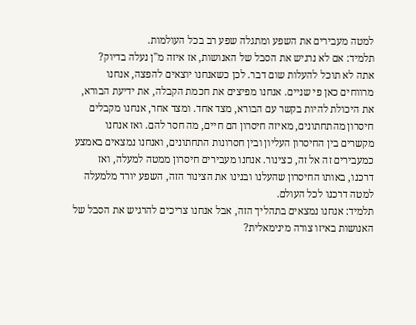למטה מעבירים את השפע ומתגלה שפע רב בכל העולמות.
תלמיד: אם לא נרגיש את הסבל של האנושות, אז איזה מ"ן נעלה בדיוק?
אתה לא תוכל להעלות שום דבר. לכן כשאנחנו יוצאים להפצה, אנחנו מרווחים כאן פי שניים. אנחנו מפיצים את חכמת הקבלה, את ידיעת הבורא, את היכולת להיות בקשר עם הבורא, מצד אחד. ומצד אחר, אנחנו מקבלים חיסרון מהתחתונים, מאיזה חיסרון הם חיים, מה חסר להם. ואז אנחנו מקשרים בין החיסרון העליון ובין חסרונות התחתונים, ואנחנו נמצאים באמצע כמעבירים זה אל זה, כצינור. אנחנו מעבירים חיסרון ממטה למעלה, ואז דרכנו, באותו החיסרון שהעלנו ובנינו את הצינור הזה, השפע יורד מלמעלה למטה דרכנו לכל העולם.
תלמיד: אנחנו נמצאים בתהליך הזה, אבל אנחנו צריכים להרגיש את הסבל של האנושות באיזו צורה מינימאלית?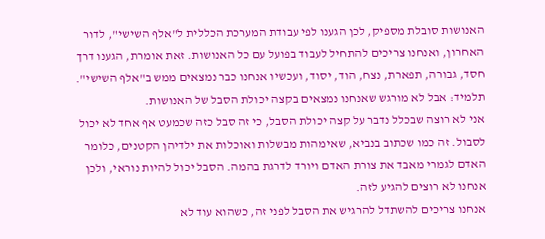האנושות סובלת מספיק, לכן הגענו לפי עבודת המערכת הכללית ל"אלף השישי", לדור האחרון, ואנחנו צריכים להתחיל לעבוד בפועל עם כל האנושות. זאת אומרת, הגענו דרך חסד, גבורה, תפארת, נצח, הוד, יסוד, ועכשיו אנחנו כבר נמצאים ממש ב"אלף השישי".
תלמיד: אבל לא מורגש שאנחנו נמצאים בקצה יכולת הסבל של האנושות.
אני לא רוצה שבכלל נדבר על קצה יכולת הסבל, כי זה סבל כזה שכמעט אף אחד לא יכול לסבול. זה כמו שכתוב בנביא, שאימהות מבשלות ואוכלות את ילדיהן הקטנים, כלומר האדם לגמרי מאבד את צורת האדם ויורד לדרגת בהמה. הסבל יכול להיות נוראי, ולכן אנחנו לא רוצים להגיע לזה.
אנחנו צריכים להשתדל להרגיש את הסבל לפני זה, כשהוא עוד לא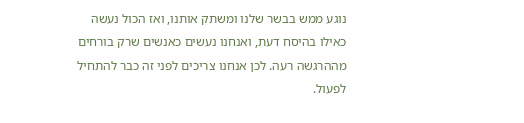נוגע ממש בבשר שלנו ומשתק אותנו, ואז הכול נעשה כאילו בהיסח דעת, ואנחנו נעשים כאנשים שרק בורחים מההרגשה רעה. לכן אנחנו צריכים לפני זה כבר להתחיל לפעול.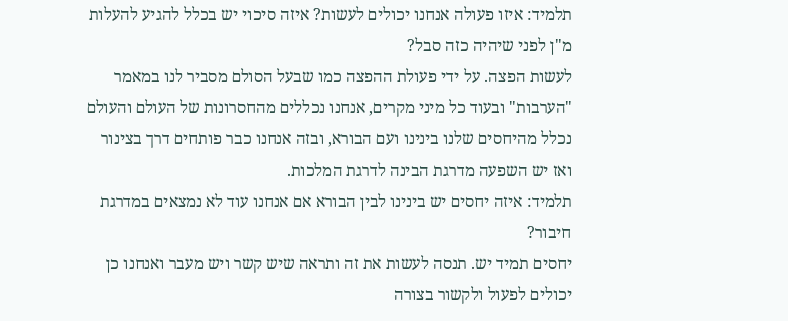תלמיד: איזו פעולה אנחנו יכולים לעשות? איזה סיכוי יש בכלל להגיע להעלות מ"ן לפני שיהיה כזה סבל?
לעשות הפצה. על ידי פעולת ההפצה כמו שבעל הסולם מסביר לנו במאמר "הערבות" ובעוד כל מיני מקרים, אנחנו נכללים מהחסרונות של העולם והעולם נכלל מהיחסים שלנו בינינו ועם הבורא, ובזה אנחנו כבר פותחים דרך בצינור ואז יש השפעה מדרגת הבינה לדרגת המלכות.
תלמיד: איזה יחסים יש בינינו לבין הבורא אם אנחנו עוד לא נמצאים במדרגת חיבור?
יחסים תמיד יש. תנסה לעשות את זה ותראה שיש קשר ויש מעבר ואנחנו כן יכולים לפעול ולקשור בצורה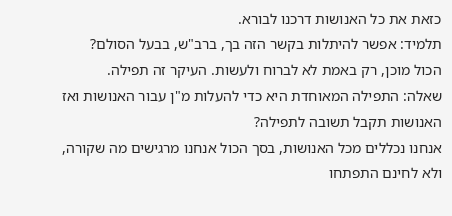כזאת את כל האנושות דרכנו לבורא.
תלמיד: אפשר להיתלות בקשר הזה בך, ברב"ש, בבעל הסולם?
הכול מוכן, רק באמת לא לברוח ולעשות. העיקר זה תפילה.
שאלה: התפילה המאוחדת היא כדי להעלות מ"ן עבור האנושות ואז האנושות תקבל תשובה לתפילה?
אנחנו נכללים מכל האנושות, בסך הכול אנחנו מרגישים מה שקורה, ולא לחינם התפתחו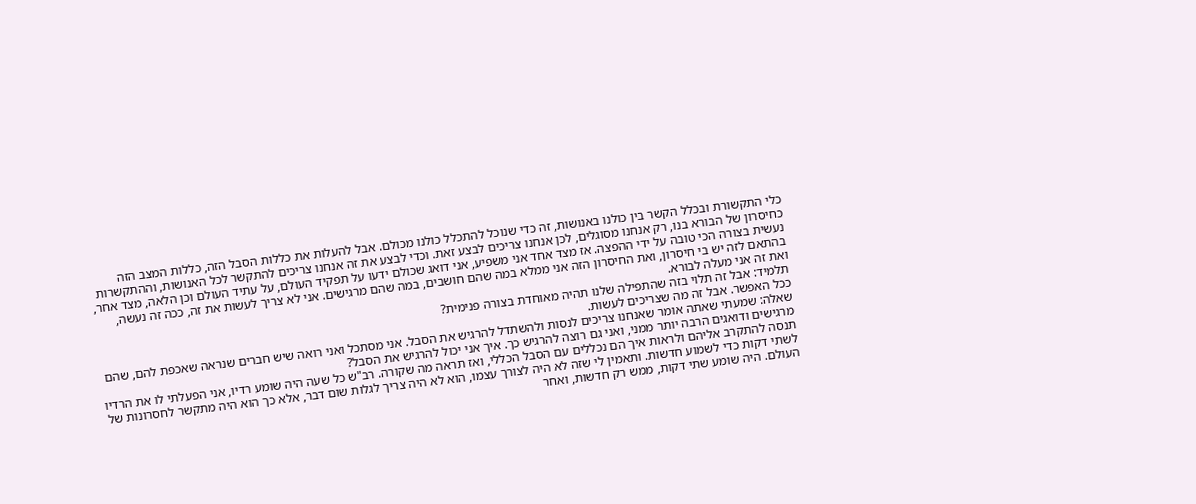כלי התקשורת ובכלל הקשר בין כולנו באנושות, זה כדי שנוכל להתכלל כולנו מכולם. אבל להעלות את כללות הסבל הזה, כללות המצב הזה כחיסרון של הבורא בנו, רק אנחנו מסוגלים, לכן אנחנו צריכים לבצע זאת. וכדי לבצע את זה אנחנו צריכים להתקשר לכל האנושות, וההתקשרות נעשית בצורה הכי טובה על ידי ההפצה. אז מצד אחד אני משפיע, אני דואג שכולם ידעו על תפקיד העולם, על עתיד העולם וכן הלאה, מצד אחר, בהתאם לזה יש בי חיסרון, ואת החיסרון הזה אני ממלא במה שהם חושבים, במה שהם מרגישים. אני לא צריך לעשות את זה, ככה זה נעשה, ואת זה אני מעלה לבורא.
תלמיד: אבל זה תלוי בזה שהתפילה שלנו תהיה מאוחדת בצורה פנימית?
ככל האפשר. אבל זה מה שצריכים לעשות.
שאלה: שמעתי שאתה אומר שאנחנו צריכים לנסות ולהשתדל להרגיש את הסבל. אני מסתכל ואני רואה שיש חברים שנראה שאכפת להם, שהם מרגישים ודואגים הרבה יותר ממני, ואני גם רוצה להרגיש כך. איך אני יכול להרגיש את הסבל?
תנסה להתקרב אליהם ולראות איך הם נכללים עם הסבל הכללי, ואז תראה מה שקורה. רב"ש כל שעה היה שומע רדיו, אני הפעלתי לו את הרדיו לשתי דקות כדי לשמוע חדשות. ותאמין לי שזה לא היה לצורך עצמו, הוא לא היה צריך לגלות שום דבר, אלא כך הוא היה מתקשר לחסרונות של העולם. היה שומע שתי דקות, ממש רק חדשות, ואחר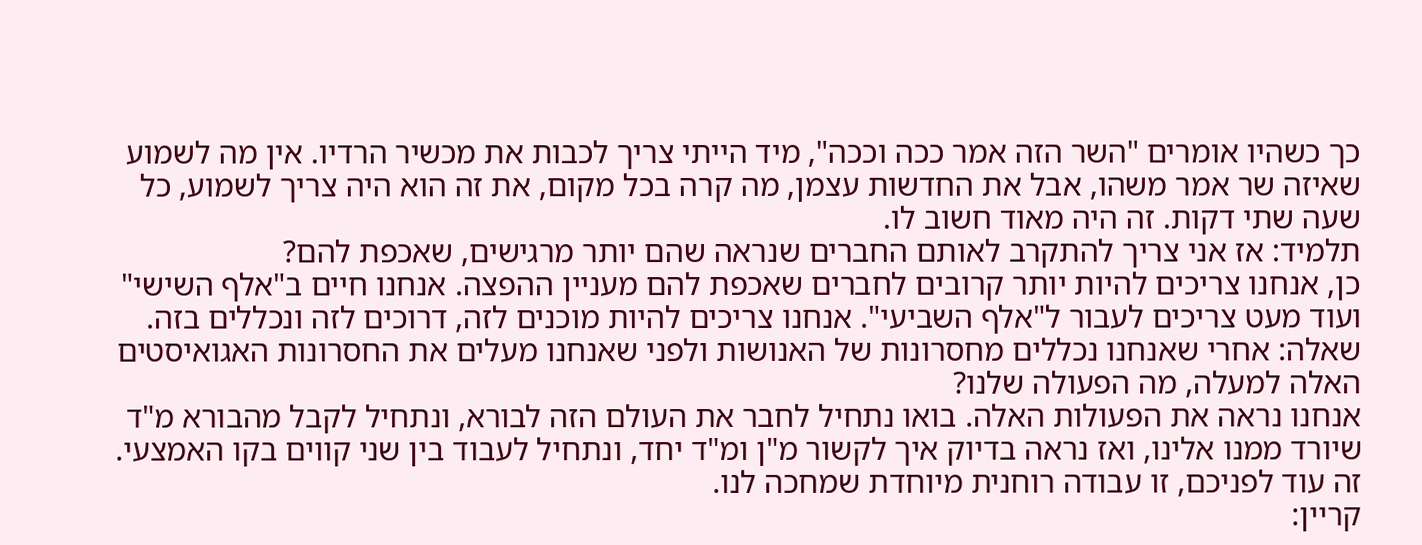כך כשהיו אומרים "השר הזה אמר ככה וככה", מיד הייתי צריך לכבות את מכשיר הרדיו. אין מה לשמוע שאיזה שר אמר משהו, אבל את החדשות עצמן, מה קרה בכל מקום, את זה הוא היה צריך לשמוע, כל שעה שתי דקות. זה היה מאוד חשוב לו.
תלמיד: אז אני צריך להתקרב לאותם החברים שנראה שהם יותר מרגישים, שאכפת להם?
כן, אנחנו צריכים להיות יותר קרובים לחברים שאכפת להם מעניין ההפצה. אנחנו חיים ב"אלף השישי" ועוד מעט צריכים לעבור ל"אלף השביעי". אנחנו צריכים להיות מוכנים לזה, דרוכים לזה ונכללים בזה.
שאלה: אחרי שאנחנו נכללים מחסרונות של האנושות ולפני שאנחנו מעלים את החסרונות האגואיסטים האלה למעלה, מה הפעולה שלנו?
אנחנו נראה את הפעולות האלה. בואו נתחיל לחבר את העולם הזה לבורא, ונתחיל לקבל מהבורא מ"ד שיורד ממנו אלינו, ואז נראה בדיוק איך לקשור מ"ן ומ"ד יחד, ונתחיל לעבוד בין שני קווים בקו האמצעי. זה עוד לפניכם, זו עבודה רוחנית מיוחדת שמחכה לנו.
קריין: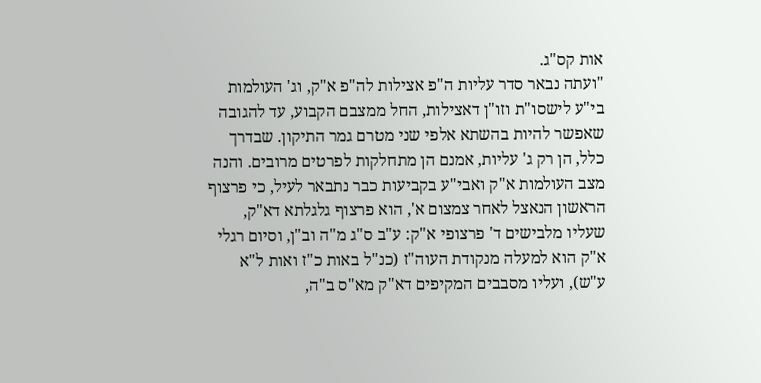אות קס"ג.
"ועתה נבאר סדר עליות ה"פ אצילות לה"פ א"ק, וג' העולמות בי"ע לישסו"ת וזו"ן דאצילות, החל ממצבם הקבוע, עד להגובה שאפשר להיות בהשתא אלפי שני מטרם גמר התיקון. שבדרך כלל, הן רק ג' עליות, אמנם הן מתחלקות לפרטים מרובים. והנה מצב העולמות א"ק ואבי"ע בקביעות כבר נתבאר לעיל, כי פרצוף הראשון הנאצל לאחר צמצום א', הוא פרצוף גלגלתא דא"ק, שעליו מלבישים ד' פרצופי א"ק: ע"ב ס"ג מ"ה וב"ן, וסיום רגלי א"ק הוא למעלה מנקודת העוה"ז (כנ"ל באות כ"ז ואות ל"א ע"ש), ועליו מסבבים המקיפים דא"ק מא"ס ב"ה,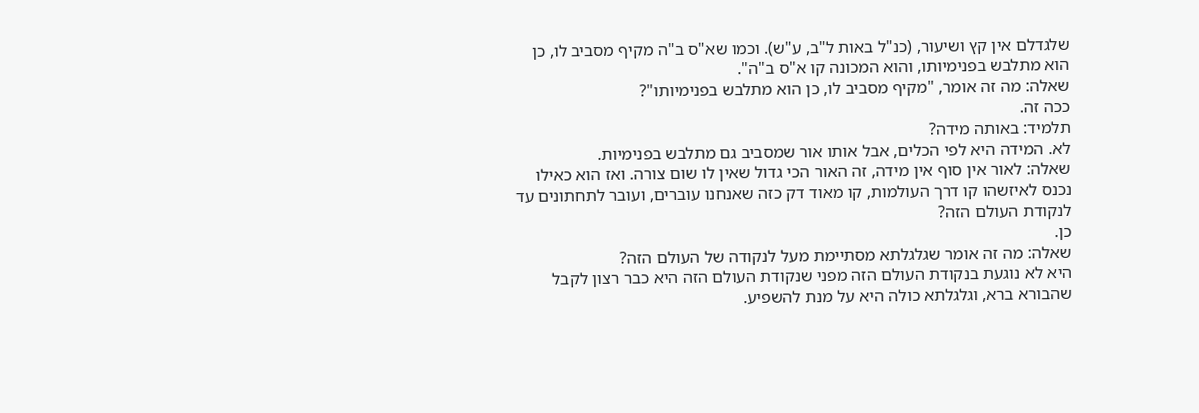שלגדלם אין קץ ושיעור, (כנ"ל באות ל"ב, ע"ש). וכמו שא"ס ב"ה מקיף מסביב לו, כן הוא מתלבש בפנימיותו, והוא המכונה קו א"ס ב"ה".
שאלה: מה זה אומר, "מקיף מסביב לו, כן הוא מתלבש בפנימיותו"?
ככה זה.
תלמיד: באותה מידה?
לא. המידה היא לפי הכלים, אבל אותו אור שמסביב גם מתלבש בפנימיות.
שאלה: לאור אין סוף אין מידה, זה האור הכי גדול שאין לו שום צורה. ואז הוא כאילו נכנס לאיזשהו קו דרך העולמות, קו מאוד דק כזה שאנחנו עוברים, ועובר לתחתונים עד לנקודת העולם הזה?
כן.
שאלה: מה זה אומר שגלגלתא מסתיימת מעל לנקודה של העולם הזה?
היא לא נוגעת בנקודת העולם הזה מפני שנקודת העולם הזה היא כבר רצון לקבל שהבורא ברא, וגלגלתא כולה היא על מנת להשפיע.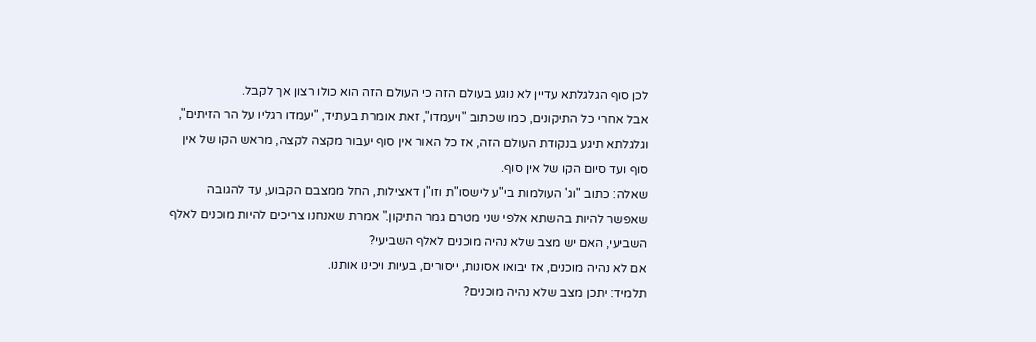לכן סוף הגלגלתא עדיין לא נוגע בעולם הזה כי העולם הזה הוא כולו רצון אך לקבל.
אבל אחרי כל התיקונים, כמו שכתוב "ויעמדו", זאת אומרת בעתיד, "יעמדו רגליו על הר הזיתים", וגלגלתא תיגע בנקודת העולם הזה, אז כל האור אין סוף יעבור מקצה לקצה, מראש הקו של אין סוף ועד סיום הקו של אין סוף.
שאלה: כתוב "וג' העולמות בי"ע לישסו"ת וזו"ן דאצילות, החל ממצבם הקבוע, עד להגובה שאפשר להיות בהשתא אלפי שני מטרם גמר התיקון." אמרת שאנחנו צריכים להיות מוכנים לאלף השביעי, האם יש מצב שלא נהיה מוכנים לאלף השביעי?
אם לא נהיה מוכנים, אז יבואו אסונות, ייסורים, בעיות ויכינו אותנו.
תלמיד: יתכן מצב שלא נהיה מוכנים?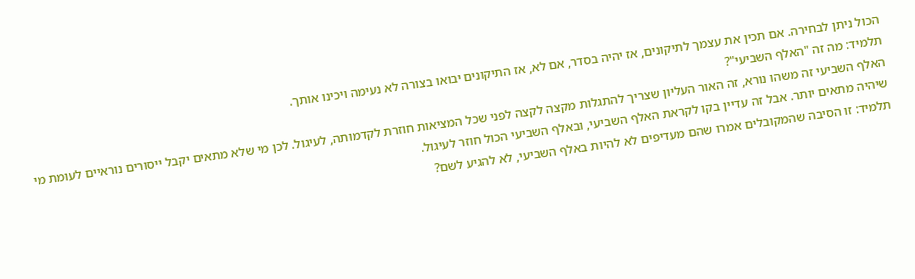הכול ניתן לבחירה. אם תכין את עצמך לתיקונים, אז יהיה בסדר, אם לא, אז התיקונים יבואו בצורה לא נעימה ויכינו אותך.
תלמיד: מה זה "האלף השביעי"?
האלף השביעי זה משהו נורא, זה האור העליון שצריך להתגלות מקצה לקצה לפני שכל המציאות חוזרת לקדמותה, לעיגול. לכן מי שלא מתאים יקבל ייסורים נוראיים לעומת מי שיהיה מתאים יותר. אבל זה עדיין בקו לקראת האלף השביעי, ובאלף השביעי הכול חוזר לעיגול.
תלמיד: זו הסיבה שהמקובלים אמרו שהם מעדיפים לא להיות באלף השביעי, לא להגיע לשם?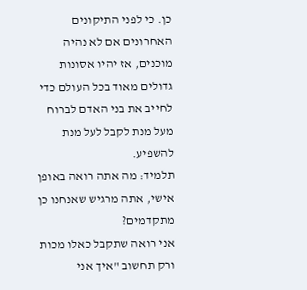כן. כי לפני התיקונים האחרונים אם לא נהיה מוכנים, אז יהיו אסונות גדולים מאוד בכל העולם כדי לחייב את בני האדם לברוח מעל מנת לקבל לעל מנת להשפיע.
תלמיד: מה אתה רואה באופן אישי, אתה מרגיש שאנחנו כן מתקדמים?
אני רואה שתקבל כאלו מכות ורק תחשוב "איך אני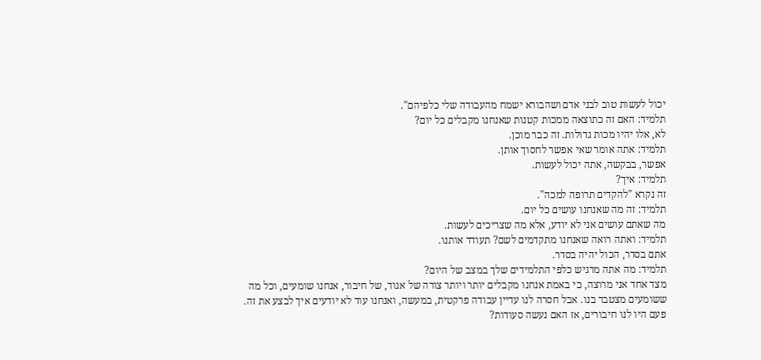יכול לעשות טוב לבני אדם ושהבורא ישמח מהעבודה שלי כלפיהם".
תלמיד: האם זה כתוצאה ממכות קטנות שאנחנו מקבלים כל יום?
לא, אלו יהיו מכות גדולות. זה כבר מוכן.
תלמיד: אתה אומר שאי אפשר לחסוך אותן.
אפשר, בבקשה, אתה יכול לעשות.
תלמיד: איך?
זה נקרא "להקדים תרופה למכה".
תלמיד: זה מה שאנחנו עושים כל יום.
מה שאתם עושים אני לא יודע, אלא מה שצריכים לעשות.
תלמיד: ואתה רואה שאנחנו מתקדמים לשם? תעודד אותנו.
אתם בסדר, הכול יהיה בסדר.
תלמיד: מה אתה מרגיש כלפי התלמידים שלך במצב של היום?
מצד אחד אני מרוצה, כי באמת אנחנו מקבלים יותר ויותר צורה של אגוד, של חיבור, אנחנו שומעים, וכל מה ששומעים מצטבר בנו. אבל חסרה לנו עדיין עבודה פרקטית, במעשה, ואנחנו עוד לא יודעים איך לבצע את זה. פעם היו לנו חיבורים, אז האם נעשה סעודות?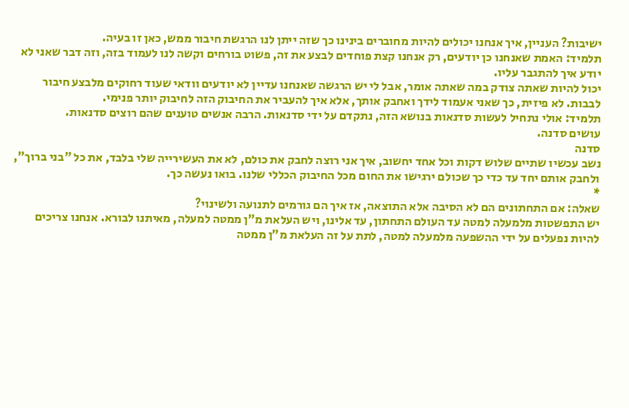ישיבות? העניין, איך אנחנו יכולים להיות מחוברים בינינו כך שזה ייתן לנו הרגשת חיבור ממש, כאן זו בעיה.
תלמיד: האמת שאנחנו כן יודעים, רק אנחנו קצת פוחדים לבצע את זה, פשוט בורחים וקשה לנו לעמוד בזה, וזה דבר שאני לא יודע איך להתגבר עליו.
יכול להיות שאתה צודק במה שאתה אומר, אבל לי יש הרגשה שאנחנו עדיין לא יודעים וודאי שעוד רחוקים מלבצע חיבור לבבות. לא פיזית, כך שאני אעמוד לידך ואחבק אותך, אלא איך להעביר את החיבוק הזה לחיבוק יותר פנימי.
תלמיד: אולי נתחיל לעשות סדנאות בנושא הזה, נתקדם על ידי סדנאות. הרבה אנשים טוענים שהם רוצים סדנאות.
עושים סדנה.
סדנה
נשב עכשיו שתיים שלוש דקות וכל אחד יחשוב, איך אני רוצה לחבק את כולם, לא את העשירייה שלי בלבד, את כל "בני ברוך", ולחבק אותם יחד עד כדי כך שכולם ירגישו את החום מכל החיבוק הכללי שלנו. בואו נעשה כך.
*
שאלה: אם התחתונים הם לא הסיבה אלא התוצאה, אז איך הם גורמים לתנועה ולשינוי?
יש התפשטות מלמעלה למטה עד העולם התחתון, עד אלינו, ויש העלאת מ"ן ממטה למעלה, מאיתנו לבורא. אנחנו צריכים להיות נפעלים על ידי ההשפעה מלמעלה למטה, לתת על זה העלאת מ"ן ממטה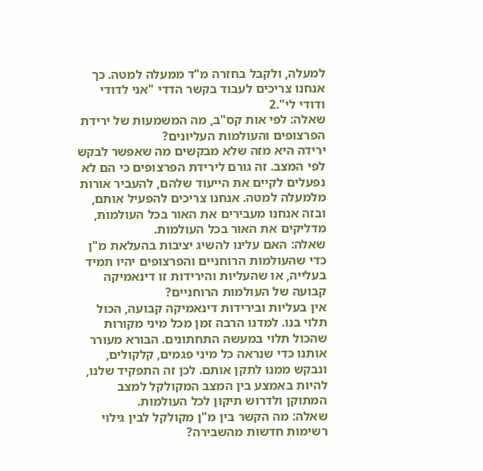למעלה, ולקבל בחזרה מ"ד ממעלה למטה. כך אנחנו צריכים לעבוד בקשר הדדי "אני לדודי ודודי לי".2
שאלה: לפי אות קס"ב, מה המשמעות של ירידת הפרצופים והעולמות העליונים?
ירידה היא מזה שלא מבקשים מה שאפשר לבקש לפי המצב. זה גורם לירידת הפרצופים כי הם לא נפעלים לקיים את הייעוד שלהם, להעביר אורות מלמעלה למטה. אנחנו צריכים להפעיל אותם, ובזה אנחנו מעבירים את האור בכל העולמות, מדליקים את האור בכל העולמות.
שאלה: האם עלינו להשיג יציבות בהעלאת מ"ן כדי שהעולמות הרוחניים והפרצופים יהיו תמיד בעלייה, או שהעליות והירידות זו דינאמיקה קבועה של העולמות הרוחניים?
אין בעליות ובירידות דינאמיקה קבועה, הכול תלוי בנו. למדנו הרבה זמן מכל מיני מקורות שהכול תלוי במעשה התחתונים. הבורא מעורר אותנו כדי שנראה כל מיני פגמים, קלקולים, ונבקש ממנו לתקן אותם. לכן זה התפקיד שלנו, להיות באמצע בין המצב המקולקל למצב המתוקן ולדרוש תיקון לכל העולמות.
שאלה: מה הקשר בין מ"ן מקולקל לבין גילוי רשימות חדשות מהשבירה?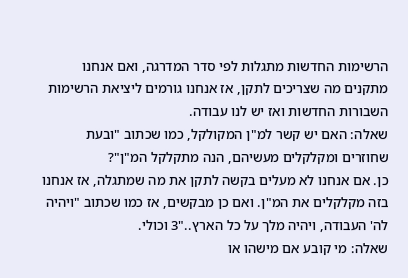הרשימות החדשות מתגלות לפי סדר המדרגה, ואם אנחנו מתקנים מה שצריכים לתקן, אז אנחנו גורמים ליציאת הרשימות השבורות החדשות ואז יש לנו עבודה.
שאלה: האם יש קשר למ"ן המקולקל, כמו שכתוב "ובעת שחוזרים ומקלקלים מעשיהם, הנה מתקלקל המ"ן"?
כן. אם אנחנו לא מעלים בקשה לתקן את מה שמתגלה, אז אנחנו בזה מקלקלים את המ"ן. ואם כן מבקשים, אז כמו שכתוב "ויהיה לה' העבודה, ויהיה מלך על כל הארץ.."3 וכולי.
שאלה: מי קובע אם מישהו או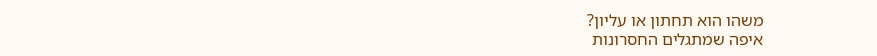משהו הוא תחתון או עליון?
איפה שמתגלים החסרונות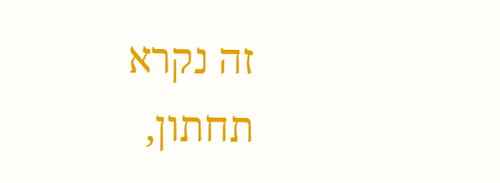זה נקרא תחתון,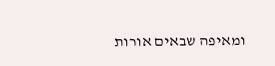ומאיפה שבאים אורות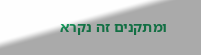ומתקנים זה נקרא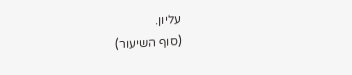עליון.
(סוף השיעור)